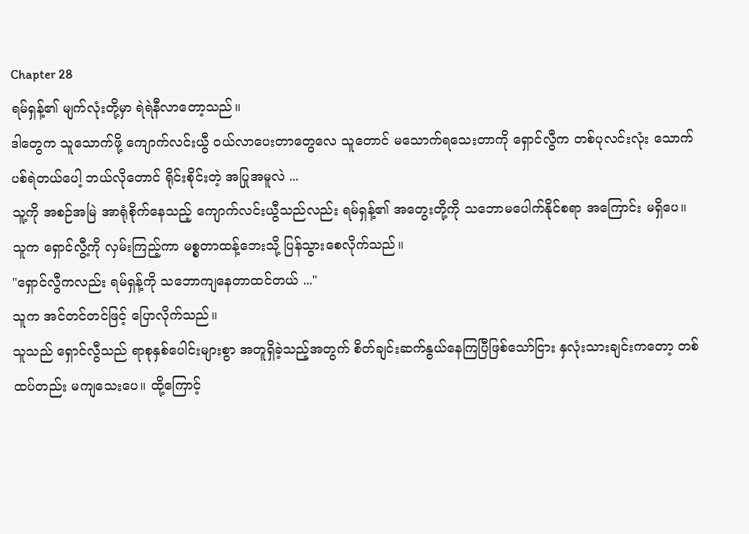Chapter 28
ရမ်ရှန့်၏ မျက်လုံးတို့မှာ ရဲရဲနီလာတော့သည်။
ဒါတွေက သူသောက်ဖို့ ကျောက်လင်းယွီ ဝယ်လာပေးတာတွေလေ သူတောင် မသောက်ရသေးတာကို ရှောင်လွီက တစ်ပုလင်းလုံး သောက်ပစ်ရဲတယ်ပေါ့ ဘယ်လိုတောင် ရိုင်းစိုင်းတဲ့ အပြုအမူလဲ ...
သူ့ကို အစဉ်အမြဲ အာရုံစိုက်နေသည့် ကျောက်လင်းယွီသည်လည်း ရမ်ရှန့်၏ အတွေးတို့ကို သဘောမပေါက်နိုင်စရာ အကြောင်း မရှိပေ။ သူက ရှောင်လွီ့ကို လှမ်းကြည့်ကာ မစ္စတာထန့်ဘေးသို့ ပြန်သွားစေလိုက်သည်။
"ရှောင်လွီကလည်း ရမ်ရှန့်ကို သဘောကျနေတာထင်တယ် ..."
သူက အင်တင်တင်ဖြင့် ပြောလိုက်သည်။
သူသည် ရှောင်လွီသည် ရာစုနှစ်ပေါင်းများစွာ အတူရှိခဲ့သည့်အတွက် စိတ်ချင်းဆက်နွယ်နေကြပြီဖြစ်သော်ငြား နှလုံးသားချင်းကတော့ တစ်ထပ်တည်း မကျသေးပေ။ ထို့ကြောင့်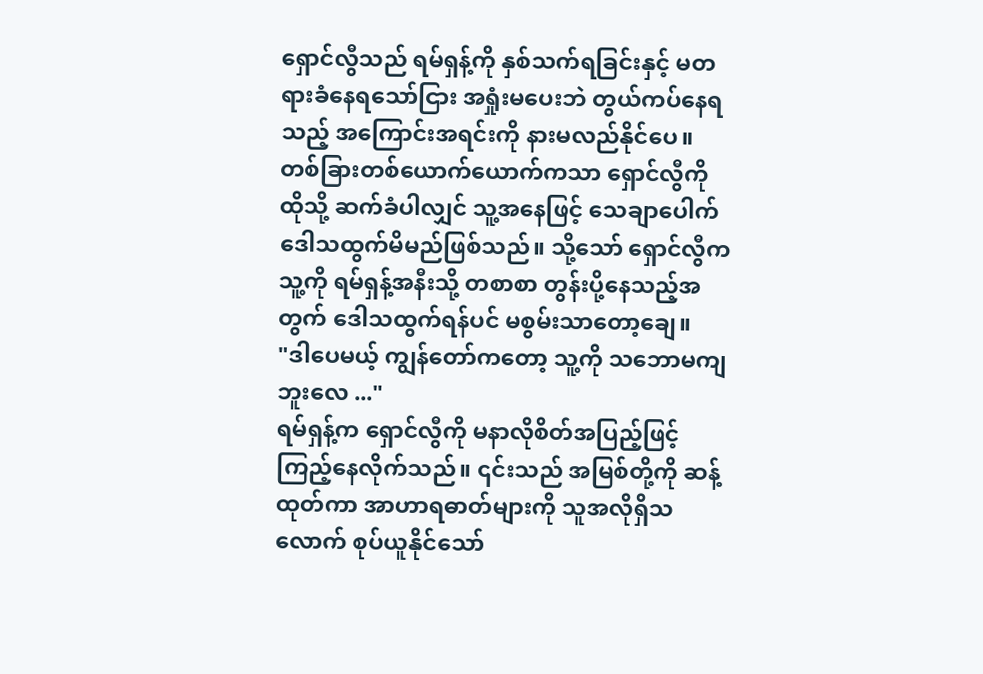ရှောင်လွီသည် ရမ်ရှန့်ကို နှစ်သက်ရခြင်းနှင့် မတရားခံနေရသော်ငြား အရှုံးမပေးဘဲ တွယ်ကပ်နေရသည့် အကြောင်းအရင်းကို နားမလည်နိုင်ပေ။
တစ်ခြားတစ်ယောက်ယောက်ကသာ ရှောင်လွီကို ထိုသို့ ဆက်ခံပါလျှင် သူ့အနေဖြင့် သေချာပေါက် ဒေါသထွက်မိမည်ဖြစ်သည်။ သို့သော် ရှောင်လွီက သူ့ကို ရမ်ရှန့်အနီးသို့ တစာစာ တွန်းပို့နေသည့်အတွက် ဒေါသထွက်ရန်ပင် မစွမ်းသာတော့ချေ။
"ဒါပေမယ့် ကျွန်တော်ကတော့ သူ့ကို သဘောမကျဘူးလေ ..."
ရမ်ရှန့်က ရှောင်လွီကို မနာလိုစိတ်အပြည့်ဖြင့် ကြည့်နေလိုက်သည်။ ၎င်းသည် အမြစ်တို့ကို ဆန့်ထုတ်ကာ အာဟာရဓာတ်များကို သူအလိုရှိသလောက် စုပ်ယူနိုင်သော်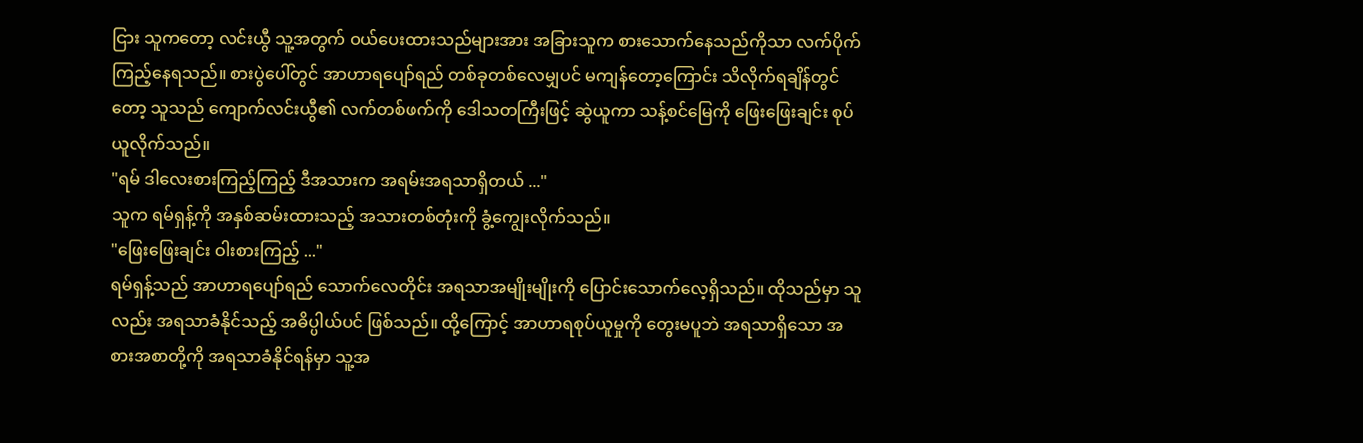ငြား သူကတော့ လင်းယွီ သူ့အတွက် ဝယ်ပေးထားသည်များအား အခြားသူက စားသောက်နေသည်ကိုသာ လက်ပိုက်ကြည့်နေရသည်။ စားပွဲပေါ်တွင် အာဟာရပျော်ရည် တစ်ခုတစ်လေမျှပင် မကျန်တော့ကြောင်း သိလိုက်ရချိန်တွင်တော့ သူသည် ကျောက်လင်းယွီ၏ လက်တစ်ဖက်ကို ဒေါသတကြီးဖြင့် ဆွဲယူကာ သန့်စင်မြေကို ဖြေးဖြေးချင်း စုပ်ယူလိုက်သည်။
"ရမ် ဒါလေးစားကြည့်ကြည့် ဒီအသားက အရမ်းအရသာရှိတယ် ..."
သူက ရမ်ရှန့်ကို အနှစ်ဆမ်းထားသည့် အသားတစ်တုံးကို ခွံ့ကျွေးလိုက်သည်။
"ဖြေးဖြေးချင်း ဝါးစားကြည့် ..."
ရမ်ရှန့်သည် အာဟာရပျော်ရည် သောက်လေတိုင်း အရသာအမျိုးမျိုးကို ပြောင်းသောက်လေ့ရှိသည်။ ထိုသည်မှာ သူလည်း အရသာခံနိုင်သည့် အဓိပ္ပါယ်ပင် ဖြစ်သည်။ ထို့ကြောင့် အာဟာရစုပ်ယူမှုကို တွေးမပူဘဲ အရသာရှိသော အစားအစာတို့ကို အရသာခံနိုင်ရန်မှာ သူ့အ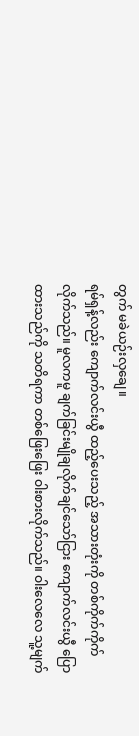တွက် မခဲယဉ်းလှချေ။
ရမ်ရှန့်လည်း ကျောက်လင်းယွီ ထည့်ပေးသည့် အသားတုံးကို တစ်ကိုက်ကိုက်လိုက်သည်။ မူလကမူ ချက်ခြင်းမျိုချလိုက်ချင်သော်ငြား ကျောက်လင်းယွီ ပြောထားသည်ကို သတိရကာ တစ်ဖြေးဖြေး ဝါးစားလိုက်သည်။ ဝါးလေလေ သူ့မျက်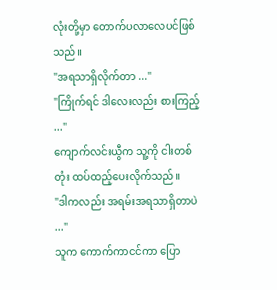လုံးတို့မှာ တောက်ပလာလေပင်ဖြစ်သည်။
"အရသာရှိလိုက်တာ ..."
"ကြိုက်ရင် ဒါလေးလည်း စားကြည့် ..."
ကျောက်လင်းယွီက သူ့ကို ငါးတစ်တုံး ထပ်ထည့်ပေးလိုက်သည်။
"ဒါကလည်း အရမ်းအရသာရှိတာပဲ ..."
သူက ကောက်ကာငင်ကာ ပြော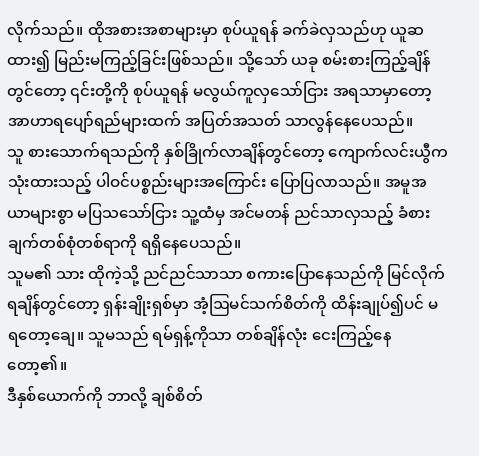လိုက်သည်။ ထိုအစားအစာများမှာ စုပ်ယူရန် ခက်ခဲလှသည်ဟု ယူဆထား၍ မြည်းမကြည့်ခြင်းဖြစ်သည်။ သို့သော် ယခု စမ်းစားကြည့်ချိန်တွင်တော့ ၎င်းတို့ကို စုပ်ယူရန် မလွယ်ကူလှသော်ငြား အရသာမှာတော့ အာဟာရပျော်ရည်များထက် အပြတ်အသတ် သာလွန်နေပေသည်။
သူ စားသောက်ရသည်ကို နှစ်ခြိုက်လာချိန်တွင်တော့ ကျောက်လင်းယွီက သုံးထားသည့် ပါဝင်ပစ္စည်းများအကြောင်း ပြောပြလာသည်။ အမူအယာများစွာ မပြသသော်ငြား သူ့ထံမှ အင်မတန် ညင်သာလှသည့် ခံစားချက်တစ်စုံတစ်ရာကို ရရှိနေပေသည်။
သူမ၏ သား ထိုကဲ့သို့ ညင်ညင်သာသာ စကားပြောနေသည်ကို မြင်လိုက်ရချိန်တွင်တော့ ရှန်းချိုးရှစ်မှာ အံ့ဩမင်သက်စိတ်ကို ထိန်းချုပ်၍ပင် မရတော့ချေ။ သူမသည် ရမ်ရှန့်ကိုသာ တစ်ချိန်လုံး ငေးကြည့်နေတော့၏။
ဒီနှစ်ယောက်ကို ဘာလို့ ချစ်စိတ်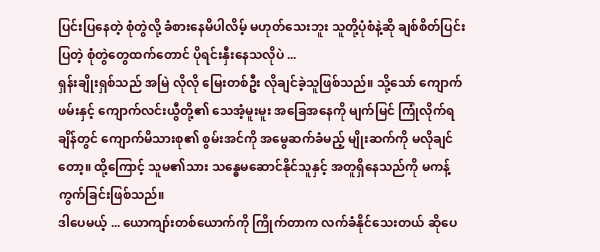ပြင်းပြနေတဲ့ စုံတွဲလို့ ခံစားနေမိပါလိမ့် မဟုတ်သေးဘူး သူတို့ပုံစံနဲ့ဆို ချစ်စိတ်ပြင်းပြတဲ့ စုံတွဲတွေထက်တောင် ပိုရင်းနှီးနေသလိုပဲ ...
ရှန်းချိုးရှစ်သည် အမြဲ လိုလို မြေးတစ်ဦး လိုချင်ခဲ့သူဖြစ်သည်။ သို့သော် ကျောက်ဖမ်းနှင့် ကျောက်လင်းယွီတို့၏ သေအံ့မူးမူး အခြေအနေကို မျက်မြင် ကြုံလိုက်ရချိန်တွင် ကျောက်မိသားစု၏ စွမ်းအင်ကို အမွေဆက်ခံမည့် မျိုးဆက်ကို မလိုချင်တော့။ ထို့ကြောင့် သူမ၏သား သန္ဓေမဆောင်နိုင်သူနှင့် အတူရှိနေသည်ကို မကန့်ကွက်ခြင်းဖြစ်သည်။
ဒါပေမယ့် ... ယောကျာ်းတစ်ယောက်ကို ကြိုက်တာက လက်ခံနိုင်သေးတယ် ဆိုပေ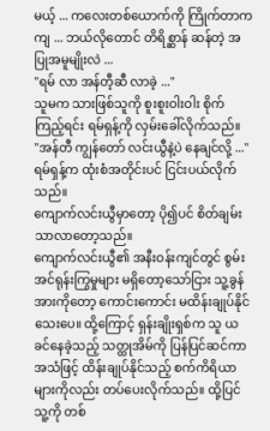မယ့် ... ကလေးတစ်ယောက်ကို ကြိုက်တာကကျ ... ဘယ်လိုတောင် တိရိစ္ဆာန် ဆန်တဲ့ အပြုအမူမျိုးလဲ ...
"ရမ် လာ အန်တီ့ဆီ လာခဲ့ ..."
သူမက သားဖြစ်သူကို စူးစူးဝါးဝါး စိုက်ကြည့်ရင်း ရမ်ရှန့်ကို လှမ်းခေါ်လိုက်သည်။
"အန်တီ ကျွန်တော် လင်းယွီနဲ့ပဲ နေချင်လို့ ..."
ရမ်ရှန့်က ထုံးစံအတိုင်းပင် ငြင်းပယ်လိုက်သည်။
ကျောက်လင်းယွီမှာတော့ ပို၍ပင် စိတ်ချမ်းသာလာတော့သည်။
ကျောက်လင်းယွီ၏ အနီးဝန်းကျင်တွင် စွမ်းအင်ရုန်းကြွမှုများ မရှိတော့သော်ငြား သူ့ခွန်အားကိုတော့ ကောင်းကောင်း မထိန်းချုပ်နိုင်သေးပေ။ ထို့ကြောင့် ရှန်းချိုးရှစ်က သူ ယခင်နေခဲ့သည့် သတ္ထုအိမ်ကို ပြန်ပြင်ဆင်ကာ အသံဖြင့် ထိန်းချုပ်နိုင်သည့် စက်ကိရိယာများကိုလည်း တပ်ပေးလိုက်သည်။ ထို့ပြင် သူ့ကို တစ်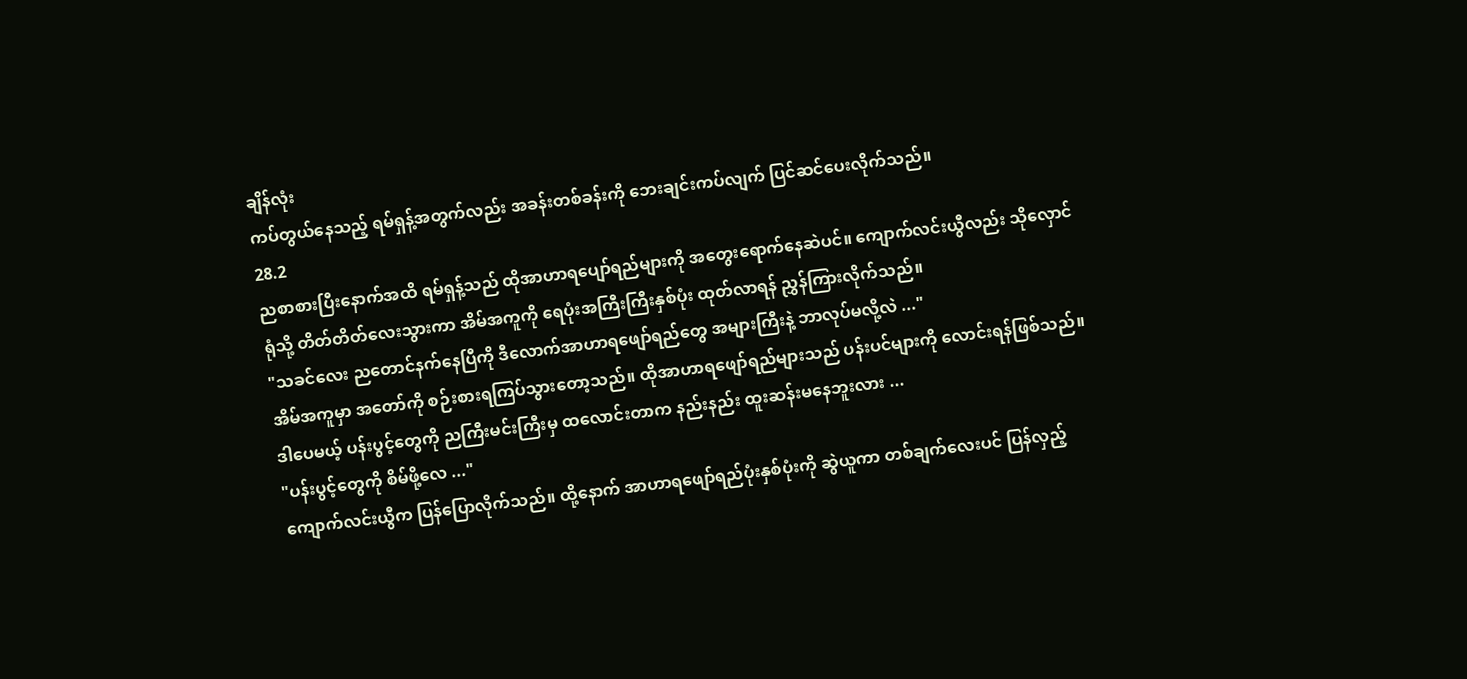ချိန်လုံး
ကပ်တွယ်နေသည့် ရမ်ရှန့်အတွက်လည်း အခန်းတစ်ခန်းကို ဘေးချင်းကပ်လျက် ပြင်ဆင်ပေးလိုက်သည်။
28.2
ညစာစားပြီးနောက်အထိ ရမ်ရှန့်သည် ထိုအာဟာရပျော်ရည်များကို အတွေးရောက်နေဆဲပင်။ ကျောက်လင်းယွီလည်း သိုလှောင်ရုံသို့ တိတ်တိတ်လေးသွားကာ အိမ်အကူကို ရေပုံးအကြီးကြီးနှစ်ပုံး ထုတ်လာရန် ညွှန်ကြားလိုက်သည်။
"သခင်လေး ညတောင်နက်နေပြီကို ဒီလောက်အာဟာရဖျော်ရည်တွေ အများကြီးနဲ့ ဘာလုပ်မလို့လဲ ..."
အိမ်အကူမှာ အတော်ကို စဉ်းစားရကြပ်သွားတော့သည်။ ထိုအာဟာရဖျော်ရည်များသည် ပန်းပင်များကို လောင်းရန်ဖြစ်သည်။ ဒါပေမယ့် ပန်းပွင့်တွေကို ညကြီးမင်းကြီးမှ ထလောင်းတာက နည်းနည်း ထူးဆန်းမနေဘူးလား ...
"ပန်းပွင့်တွေကို စိမ်ဖို့လေ ..."
ကျောက်လင်းယွီက ပြန်ပြောလိုက်သည်။ ထို့နောက် အာဟာရဖျော်ရည်ပုံးနှစ်ပုံးကို ဆွဲယူကာ တစ်ချက်လေးပင် ပြန်လှည့်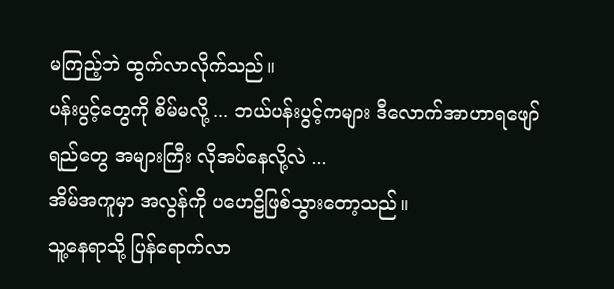မကြည့်ဘဲ ထွက်လာလိုက်သည်။
ပန်းပွင့်တွေကို စိမ်မလို့ ... ဘယ်ပန်းပွင့်ကများ ဒီလောက်အာဟာရဖျော်ရည်တွေ အများကြီး လိုအပ်နေလို့လဲ ...
အိမ်အကူမှာ အလွန်ကို ပဟေဠိဖြစ်သွားတော့သည်။
သူ့နေရာသို့ ပြန်ရောက်လာ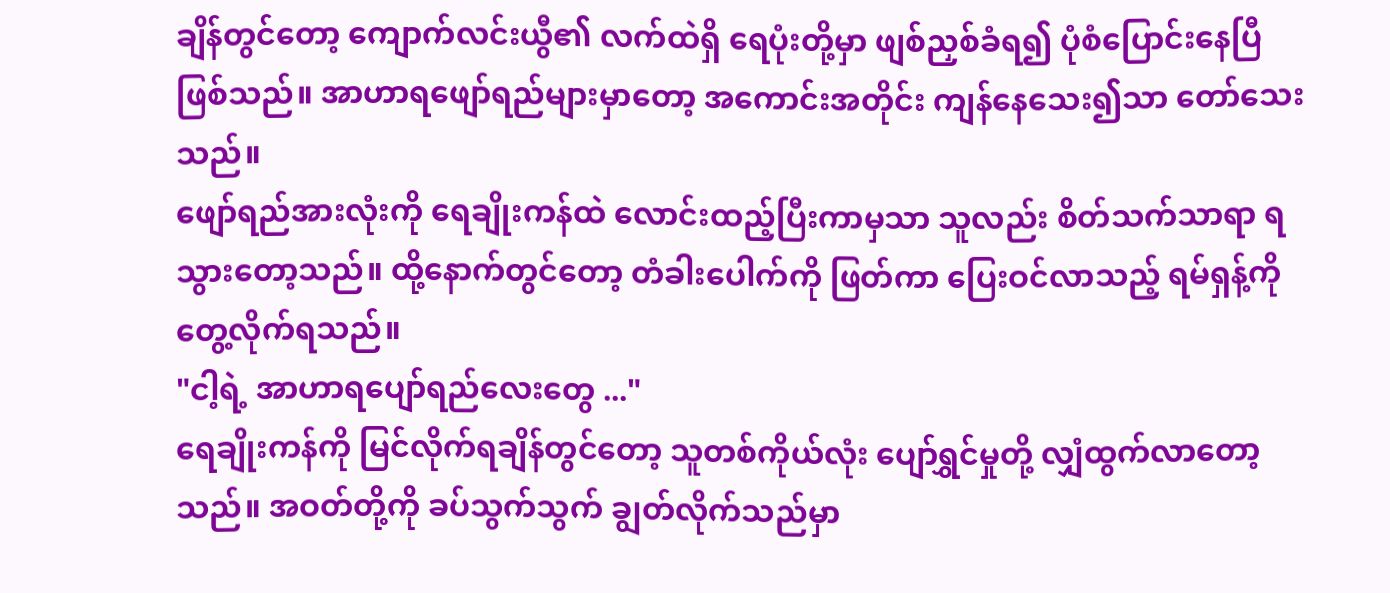ချိန်တွင်တော့ ကျောက်လင်းယွီ၏ လက်ထဲရှိ ရေပုံးတို့မှာ ဖျစ်ညှစ်ခံရ၍ ပုံစံပြောင်းနေပြီဖြစ်သည်။ အာဟာရဖျော်ရည်များမှာတော့ အကောင်းအတိုင်း ကျန်နေသေး၍သာ တော်သေးသည်။
ဖျော်ရည်အားလုံးကို ရေချိုးကန်ထဲ လောင်းထည့်ပြီးကာမှသာ သူလည်း စိတ်သက်သာရာ ရသွားတော့သည်။ ထို့နောက်တွင်တော့ တံခါးပေါက်ကို ဖြတ်ကာ ပြေးဝင်လာသည့် ရမ်ရှန့်ကို တွေ့လိုက်ရသည်။
"ငါ့ရဲ့ အာဟာရပျော်ရည်လေးတွေ ..."
ရေချိုးကန်ကို မြင်လိုက်ရချိန်တွင်တော့ သူတစ်ကိုယ်လုံး ပျော်ရွှင်မှုတို့ လျှံထွက်လာတော့သည်။ အဝတ်တို့ကို ခပ်သွက်သွက် ချွတ်လိုက်သည်မှာ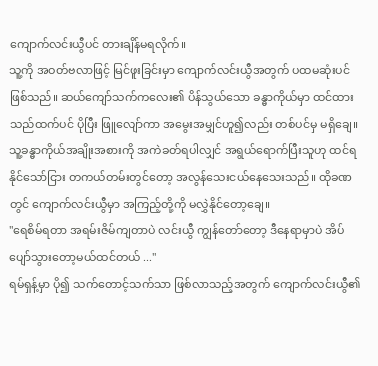ကျောက်လင်းယွီပင် တားချိန်မရလိုက်။
သူ့ကို အဝတ်ဗလာဖြင့် မြင်ဖူးခြင်းမှာ ကျောက်လင်းယွီအတွက် ပထမဆုံးပင်ဖြစ်သည်။ ဆယ်ကျော်သက်ကလေး၏ ပိန်သွယ်သော ခန္ဓာကိုယ်မှာ ထင်ထားသည်ထက်ပင် ပိုပြီး ဖြူလျော်ကာ အမွေးအမျှင်ဟူ၍လည်း တစ်ပင်မှ မရှိချေ။ သူ့ခန္ဓာကိုယ်အချိုးအစားကို အကဲခတ်ရပါလျှင် အရွယ်ရောက်ပြီးသူဟု ထင်ရနိုင်သော်ငြား တကယ်တမ်းတွင်တော့ အလွန်သေးငယ်နေသေးသည်။ ထိုခဏတွင် ကျောက်လင်းယွီမှာ အကြည့်တို့ကို မလွှဲနိုင်တော့ချေ။
"ရေစိမ်ရတာ အရမ်းဇိမ်ကျတာပဲ လင်းယွီ ကျွန်တော်တော့ ဒီနေရာမှာပဲ အိပ်ပျော်သွားတော့မယ်ထင်တယ် ..."
ရမ်ရှန့်မှာ ပို၍ သက်တောင့်သက်သာ ဖြစ်လာသည့်အတွက် ကျောက်လင်းယွီ၏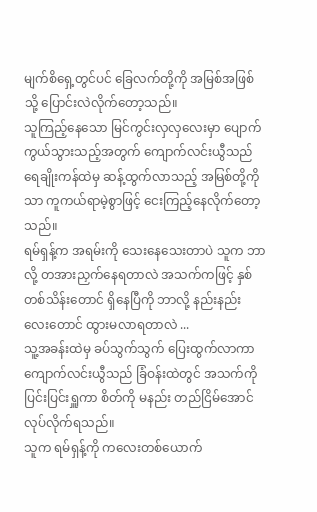မျက်စိရှေ့တွင်ပင် ခြေလက်တို့ကို အမြစ်အဖြစ်သို့ ပြောင်းလဲလိုက်တော့သည်။
သူကြည့်နေသော မြင်ကွင်းလှလှလေးမှာ ပျောက်ကွယ်သွားသည့်အတွက် ကျောက်လင်းယွီသည် ရေချိုးကန်ထဲမှ ဆန့်ထွက်လာသည့် အမြစ်တို့ကိုသာ ကူကယ်ရာမဲ့စွာဖြင့် ငေးကြည့်နေလိုက်တော့သည်။
ရမ်ရှန့်က အရမ်းကို သေးနေသေးတာပဲ သူက ဘာလို့ တအားညှက်နေရတာလဲ အသက်ကဖြင့် နှစ်တစ်သိန်းတောင် ရှိနေပြီကို ဘာလို့ နည်းနည်းလေးတောင် ထွားမလာရတာလဲ ...
သူ့အခန်းထဲမှ ခပ်သွက်သွက် ပြေးထွက်လာကာ ကျောက်လင်းယွီသည် ခြံဝန်းထဲတွင် အသက်ကို ပြင်းပြင်းရှူကာ စိတ်ကို မနည်း တည်ငြိမ်အောင် လုပ်လိုက်ရသည်။
သူက ရမ်ရှန့်ကို ကလေးတစ်ယောက်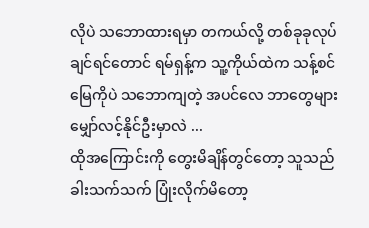လိုပဲ သဘောထားရမှာ တကယ်လို့ တစ်ခုခုလုပ်ချင်ရင်တောင် ရမ်ရှန့်က သူ့ကိုယ်ထဲက သန့်စင်မြေကိုပဲ သဘောကျတဲ့ အပင်လေ ဘာတွေများ မျှော်လင့်နိုင်ဦးမှာလဲ ...
ထိုအကြောင်းကို တွေးမိချိန်တွင်တော့ သူသည် ခါးသက်သက် ပြုံးလိုက်မိတော့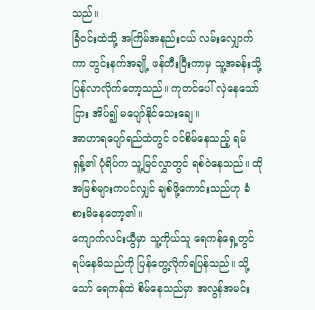သည်။
ခြံဝင်းထဲသို့ အကြိမ်အနည်းငယ် လမ်းလျှောက်ကာ တွင်းနက်အချို့ ဖန်တီးပြီးကာမှ သူ့အခန်းသို့ ပြန်လာလိုက်တော့သည်။ ကုတင်ပေါ် လှဲနေသော်ငြား အိပ်၍ မပျော်နိုင်သေးချေ။
အာဟာရပျော်ရည်ထဲတွင် ဝင်စိမ်နေသည့် ရမ်ရှန့်၏ ပုံရိပ်က သူ့မြင်လွှာတွင် ရစ်ဝဲနေသည်။ ထိုအမြစ်များကပင်လျှင် ချစ်ဖို့ကောင်းသည်ဟု ခံစားမိနေတော့၏။
ကျောက်လင်းယွီမှာ သူ့ကိုယ်သူ ရေကန်ရှေ့တွင် ရပ်နေမိသည်ကို ပြန်တွေ့လိုက်ရပြန်သည်။ သို့သော် ရေကန်ထဲ စိမ်နေသည်မှာ အလွန်အမင်း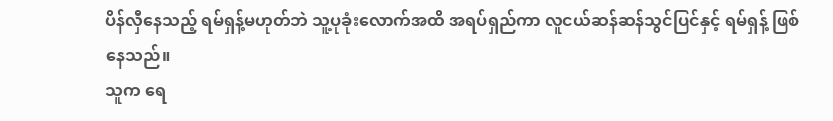ပိန်လှီနေသည့် ရမ်ရှန့်မဟုတ်ဘဲ သူ့ပုခုံးလောက်အထိ အရပ်ရှည်ကာ လူငယ်ဆန်ဆန်သွင်ပြင်နှင့် ရမ်ရှန့် ဖြစ်နေသည်။
သူက ရေ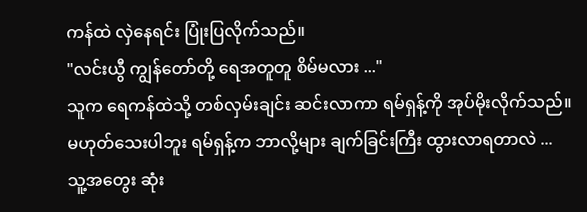ကန်ထဲ လှဲနေရင်း ပြုံးပြလိုက်သည်။
"လင်းယွီ ကျွန်တော်တို့ ရေအတူတူ စိမ်မလား ..."
သူက ရေကန်ထဲသို့ တစ်လှမ်းချင်း ဆင်းလာကာ ရမ်ရှန့်ကို အုပ်မိုးလိုက်သည်။
မဟုတ်သေးပါဘူး ရမ်ရှန့်က ဘာလို့များ ချက်ခြင်းကြီး ထွားလာရတာလဲ ...
သူ့အတွေး ဆုံး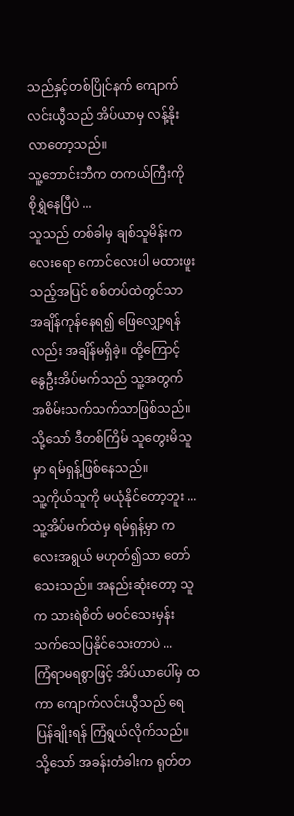သည်နှင့်တစ်ပြိုင်နက် ကျောက်လင်းယွီသည် အိပ်ယာမှ လန့်နိုးလာတော့သည်။
သူ့ဘောင်းဘီက တကယ်ကြီးကို စိုရွှဲနေပြီပဲ ...
သူသည် တစ်ခါမှ ချစ်သူမိန်းကလေးရော ကောင်လေးပါ မထားဖူးသည့်အပြင် စစ်တပ်ထဲတွင်သာ အချိန်ကုန်နေရ၍ ဖြေလျှော့ရန်လည်း အချိန်မရှိခဲ့။ ထို့ကြောင့် နွေဦးအိပ်မက်သည် သူ့အတွက် အစိမ်းသက်သက်သာဖြစ်သည်။ သို့သော် ဒီတစ်ကြိမ် သူတွေးမိသူမှာ ရမ်ရှန့်ဖြစ်နေသည်။
သူ့ကိုယ်သူကို မယုံနိုင်တော့ဘူး ...
သူ့အိပ်မက်ထဲမှ ရမ်ရှန့်မှာ ကလေးအရွယ် မဟုတ်၍သာ တော်သေးသည်။ အနည်းဆုံးတော့ သူက သားရဲစိတ် မဝင်သေးမှန်း သက်သေပြနိုင်သေးတာပဲ ...
ကြံရာမရစွာဖြင့် အိပ်ယာပေါ်မှ ထကာ ကျောက်လင်းယွီသည် ရေပြန်ချိုးရန် ကြံရွယ်လိုက်သည်။ သို့သော် အခန်းတံခါးက ရုတ်တ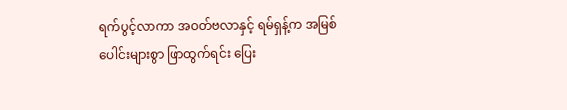ရက်ပွင့်လာကာ အဝတ်ဗလာနှင့် ရမ်ရှန့်က အမြစ်ပေါင်းများစွာ ဖြာထွက်ရင်း ပြေး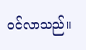ဝင်လာသည်။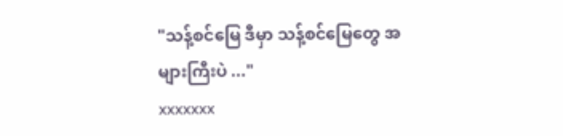"သန့်စင်မြေ ဒီမှာ သန့်စင်မြေတွေ အများကြီးပဲ ..."
xxxxxxx